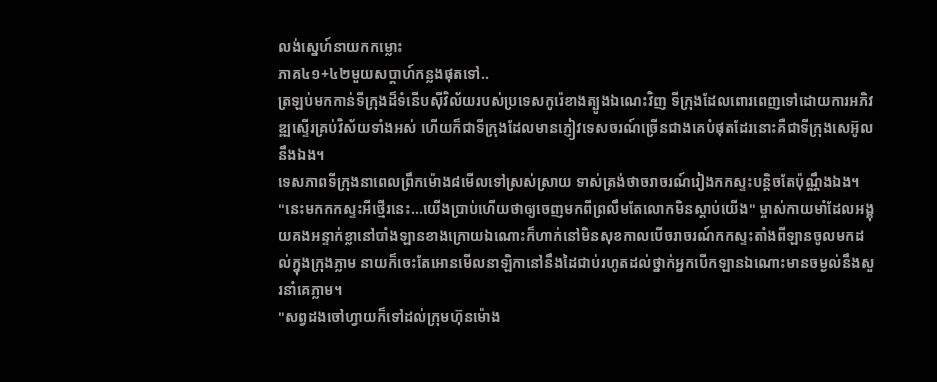លង់ស្នេហ៍នាយកកម្លោះ
ភាគ៤១+៤២មួយសប្ដាហ៍កន្លងផុតទៅ..
ត្រឡប់មកកាន់ទីក្រុងដ៏ទំនើបសុីវិល័យរបស់ប្រទេសកូរ៉េខាងត្បូងឯណេះវិញ ទីក្រុងដែលពោរពេញទៅដោយការអភិវឌ្ឍស្ទើរគ្រប់វិស័យទាំងអស់ ហើយក៏ជាទីក្រុងដែលមានភ្ញៀវទេសចរណ៍ច្រើនជាងគេបំផុតដែរនោះគឺជាទីក្រុងសេអ៊ូលនឹងឯង។
ទេសភាពទីក្រុងនាពេលព្រឹកម៉ោង៨មើលទៅស្រស់ស្រាយ ទាស់ត្រង់ថាចរាចរណ៍រៀងកកស្ទះបន្តិចតែប៉ុណ្ណឹងឯង។
"នេះមកកកស្ទះអីថ្មើរនេះ...យើងប្រាប់ហើយថាឲ្យចេញមកពីព្រលឹមតែលោកមិនស្ដាប់យើង" ម្ចាស់កាយមាំដែលអង្គុយគងអន្ទាក់ខ្លានៅបាំងឡានខាងក្រោយឯណោះក៏ហាក់នៅមិនសុខកាលបើចរាចរណ៍កកស្ទះតាំងពីឡានចូលមកដល់ក្នុងក្រុងភ្លាម នាយក៏ចេះតែអោនមើលនាឡិកានៅនឹងដៃជាប់រហូតដល់ថ្នាក់អ្នកបើកឡានឯណោះមានចម្ងល់នឹងសួរនាំគេភ្លាម។
"សព្វដងចៅហ្វាយក៏ទៅដល់ក្រុមហ៊ុនម៉ោង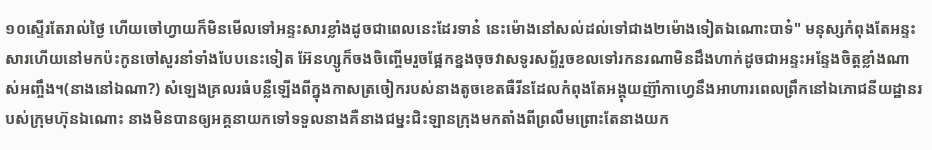១០ស្ទើរតែរាល់ថ្ងៃ ហើយចៅហ្វាយក៏មិនមើលទៅអន្ទះសារខ្លាំងដូចជាពេលនេះដែរទាន៎ នេះម៉ោងនៅសល់ដល់ទៅជាង២ម៉ោងទៀតឯណោះបាទ៎" មនុស្សកំពុងតែអន្ទះសារហើយនៅមកប៉ះកូនចៅសួរនាំទាំងបែបនេះទៀត អ៊ែនហ្សូក៏ចងចិញ្ចើមរួចផ្អែកខ្នងចុចវាសទូរសព្ទ័រួចខលទៅរកនរណាមិនដឹងហាក់ដូចជាអន្ទះអន្ទែងចិត្តខ្លាំងណាស់អញ្ចឹង។(នាងនៅឯណា?) សំឡេងគ្រលរធំបន្លឺឡើងពីក្នុងកាសត្រចៀករបស់នាងតូចខេតធឺរីនដែលកំពុងតែអង្គុយញ៊ាំកាហ្វេនឹងអាហារពេលព្រឹកនៅឯភោជនីយដ្ឋានរបស់ក្រុមហ៊ុនឯណោះ នាងមិនបានឲ្យអគ្គនាយកទៅទទួលនាងគឺនាងជម្នះជិះឡានក្រុងមកតាំងពីព្រលឹមព្រោះតែនាងយក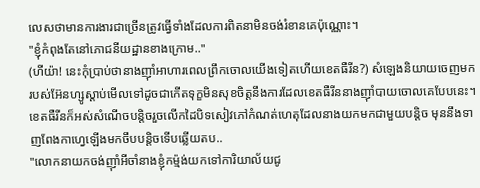លេសថាមានការងារជាច្រើនត្រូវធ្វើទាំងដែលការពិតនាមិនចង់រំខានគេប៉ុណ្ណោះ។
"ខ្ញុំកំពុងតែនៅភោជនីយដ្ឋានខាងក្រោម.."
(ហីយ៉ា! នេះកុំប្រាប់ថានាងញ៊ាំអាហារពេលព្រឹកចោលយើងទៀតហើយខេតធឺរីន?) សំឡេងនិយាយចេញមករបស់អ៊ែនហ្សូស្ដាប់មើលទៅដូចជាកើតទុក្ខមិនសុខចិត្តនឹងការដែលខេតធឺរីននាងញ៊ាំបាយចោលគេបែបនេះ។
ខេតធឺរីនក៏អស់សំណើចបន្តិចរួចលើកដៃបិទសៀវភៅកំណត់ហេតុដែលនាងយកមកជាមួយបន្តិច មុននឹងទាញពែងកាហ្វេឡើងមកចឹបបន្តិចទើបឆ្លើយតប..
"លោកនាយកចង់ញ៊ាំអីចាំនាងខ្ញុំកម៉្មង់យកទៅការិយាល័យជូ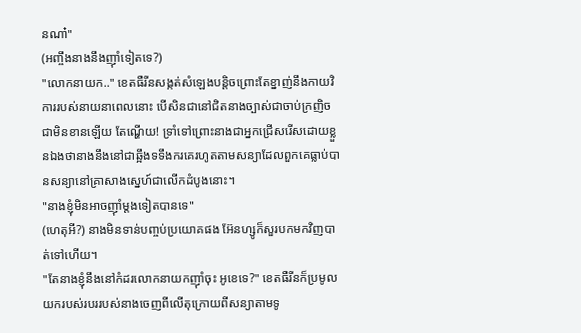នណា៎"
(អញ្ចឹងនាងនឹងញ៊ាំទៀតទេ?)
"លោកនាយក.." ខេតធឺរីនសង្កត់សំឡេងបន្តិចព្រោះតែខ្នាញ់នឹងកាយវិការរបស់នាយនាពេលនោះ បើសិនជានៅជិតនាងច្បាស់ជាចាប់ក្រញិចជាមិនខានឡើយ តែណ្ហើយ! ទ្រាំទៅព្រោះនាងជាអ្នកជ្រើសរើសដោយខ្លួនឯងថានាងនឹងនៅជាឆ្អឹងទទឹងករគេរហូតតាមសន្យាដែលពួកគេធ្លាប់បានសន្យានៅគ្រាសាងស្នេហ៍ជាលើកដំបូងនោះ។
"នាងខ្ញុំមិនអាចញ៊ាំម្ដងទៀតបានទេ"
(ហេតុអី?) នាងមិនទាន់បញ្ចប់ប្រយោគផង អ៊ែនហ្សូក៏សួរបកមកវិញបាត់ទៅហើយ។
"តែនាងខ្ញុំនឹងនៅកំដរលោកនាយកញ៊ាំចុះ អូខេទេ?" ខេតធឺរីនក៏ប្រមូលយករបស់របររបស់នាងចេញពីលើតុក្រោយពីសន្យាតាមទូ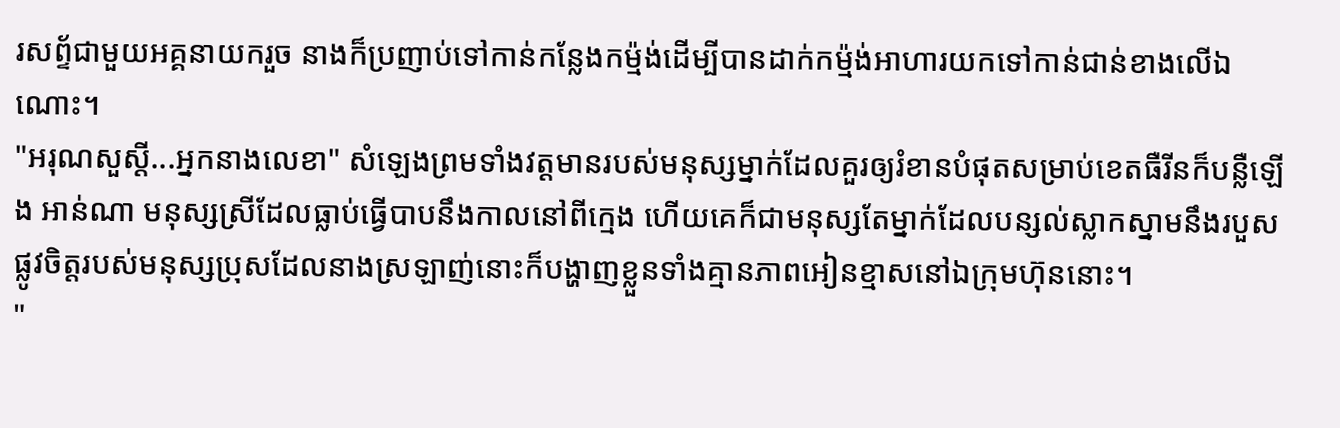រសព្ទ័ជាមួយអគ្គនាយករួច នាងក៏ប្រញាប់ទៅកាន់កន្លែងកម៉្មង់ដើម្បីបានដាក់កម៉្មង់អាហារយកទៅកាន់ជាន់ខាងលើឯណោះ។
"អរុណសួស្ដី...អ្នកនាងលេខា" សំឡេងព្រមទាំងវត្តមានរបស់មនុស្សម្នាក់ដែលគួរឲ្យរំខានបំផុតសម្រាប់ខេតធឺរីនក៏បន្លឺឡើង អាន់ណា មនុស្សស្រីដែលធ្លាប់ធ្វើបាបនឹងកាលនៅពីក្មេង ហើយគេក៏ជាមនុស្សតែម្នាក់ដែលបន្សល់ស្លាកស្នាមនឹងរបួសផ្លូវចិត្តរបស់មនុស្សប្រុសដែលនាងស្រឡាញ់នោះក៏បង្ហាញខ្លួនទាំងគ្មានភាពអៀនខ្មាសនៅឯក្រុមហ៊ុននោះ។
"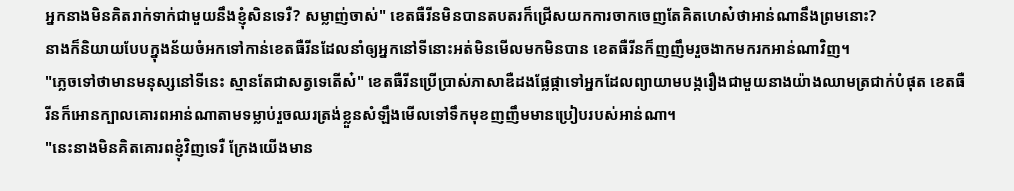អ្នកនាងមិនគិតរាក់ទាក់ជាមួយនឹងខ្ញុំសិនទេរឺ? សម្លាញ់ចាស់" ខេតធឺរីនមិនបានតបតរក៏ជ្រើសយកការចាកចេញតែគិតហេស៎ថាអាន់ណានឹងព្រមនោះ?
នាងក៏និយាយបែបក្នុងន័យចំអកទៅកាន់ខេតធឺរីនដែលនាំឲ្យអ្នកនៅទីនោះអត់មិនមើលមកមិនបាន ខេតធឺរីនក៏ញញឹមរួចងាកមករកអាន់ណាវិញ។
"ភ្លេចទៅថាមានមនុស្សនៅទីនេះ ស្មានតែជាសត្វទេតើស៎" ខេតធឺរីនប្រើប្រាស់ភាសាឌឺដងផ្លែផ្កាទៅអ្នកដែលព្យាយាមបង្ករឿងជាមួយនាងយ៉ាងឈាមត្រជាក់បំផុត ខេតធឺរីនក៏អោនក្បាលគោរពអាន់ណាតាមទម្លាប់រួចឈរត្រង់ខ្លួនសំឡឹងមើលទៅទឹកមុខញញឹមមានប្រៀបរបស់អាន់ណា។
"នេះនាងមិនគិតគោរពខ្ញុំវិញទេរឺ ក្រែងយើងមាន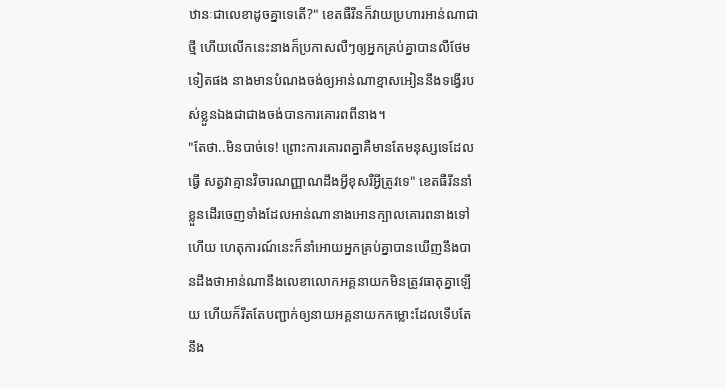ឋានៈជាលេខាដូចគ្នាទេតើ?" ខេតធឺរីនក៏វាយប្រហារអាន់ណាជាថ្មី ហើយលើកនេះនាងក៏ប្រកាសលឺៗឲ្យអ្នកគ្រប់គ្នាបានលឺថែមទៀតផង នាងមានបំណងចង់ឲ្យអាន់ណាខ្មាសអៀននឹងទង្វើរបស់ខ្លួនឯងជាជាងចង់បានការគោរពពីនាង។
"តែថា..មិនបាច់ទេ! ព្រោះការគោរពគ្នាគឺមានតែមនុស្សទេដែលធ្វើ សត្វវាគ្មានវិចារណញ្ញាណដឹងអ្វីខុសរឺអ្វីត្រូវទេ" ខេតធឺរីននាំខ្លួនដើរចេញទាំងដែលអាន់ណានាងអោនក្បាលគោរពនាងទៅហើយ ហេតុការណ៍នេះក៏នាំអោយអ្នកគ្រប់គ្នាបានឃើញនឹងបានដឹងថាអាន់ណានឹងលេខាលោកអគ្គនាយកមិនត្រូវធាតុគ្នាឡើយ ហើយក៏រឹតតែបញ្ជាក់ឲ្យនាយអគ្គនាយកកម្លោះដែលទើបតែនឹង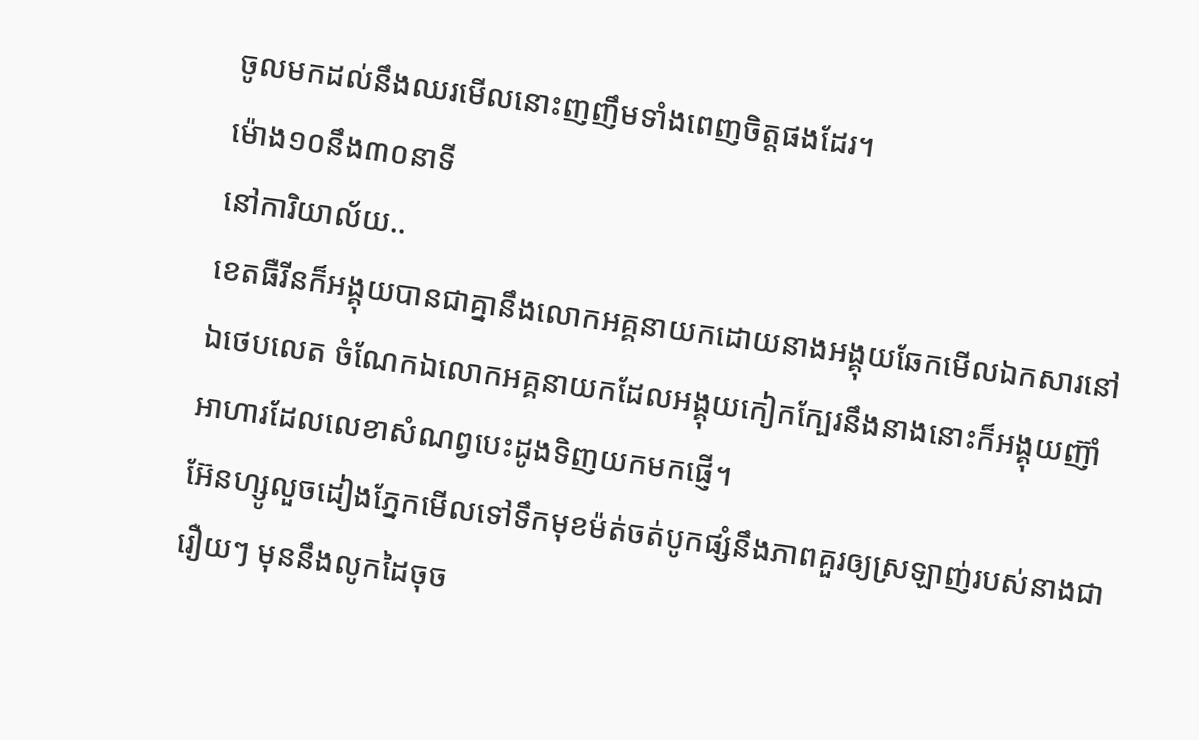ចូលមកដល់នឹងឈរមើលនោះញញឹមទាំងពេញចិត្តផងដែរ។
ម៉ោង១០នឹង៣០នាទី
នៅការិយាល័យ..
ខេតធឺរីនក៏អង្គុយបានជាគ្នានឹងលោកអគ្គនាយកដោយនាងអង្គុយឆែកមើលឯកសារនៅឯថេបលេត ចំណែកឯលោកអគ្គនាយកដែលអង្គុយកៀកក្បែរនឹងនាងនោះក៏អង្គុយញ៊ាំអាហារដែលលេខាសំណព្វបេះដូងទិញយកមកផ្ញើ។
អ៊ែនហ្សូលួចដៀងភ្នែកមើលទៅទឹកមុខម៉ត់ចត់បូកផ្សំនឹងភាពគួរឲ្យស្រឡាញ់របស់នាងជារឿយៗ មុននឹងលូកដៃចុច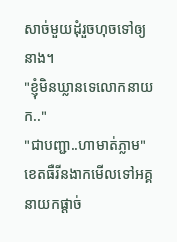សាច់មួយដុំរួចហុចទៅឲ្យនាង។
"ខ្ញុំមិនឃ្លានទេលោកនាយក.."
"ជាបញ្ជា..ហាមាត់ភ្លាម" ខេតធឺរីនងាកមើលទៅអគ្គនាយកផ្ដាច់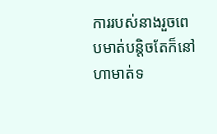ការរបស់នាងរួចពេបមាត់បន្តិចតែក៏នៅហាមាត់ទ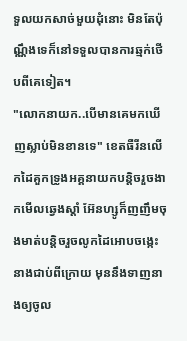ទួលយកសាច់មួយដុំនោះ មិនតែប៉ុណ្ណឹងទេក៏នៅទទួលបានការឆ្មក់ថើបពីគេទៀត។
"លោកនាយក..បើមានគេមកឃើញស្លាប់មិនខានទេ" ខេតធឺរីនលើកដៃគួកទ្រូងអគ្គនាយកបន្តិចរួចងាកមើលឆ្វេងស្ដាំ អ៊ែនហ្សូក៏ញញឹមចុងមាត់បន្តិចរួចលូកដៃអោបចង្កេះនាងជាប់ពីក្រោយ មុននឹងទាញនាងឲ្យចូល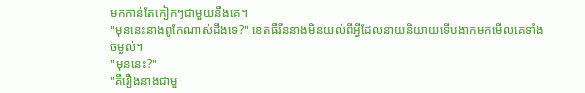មកកាន់តែកៀកៗជាមួយនឹងគេ។
"មុននេះនាងពូកែណាស់ដឹងទេ?" ខេតធឺរីននាងមិនយល់ពីអ្វីដែលនាយនិយាយទើបងាកមកមើលគេទាំងចម្ងល់។
"មុននេះ?"
"គឺរឿងនាងជាមួ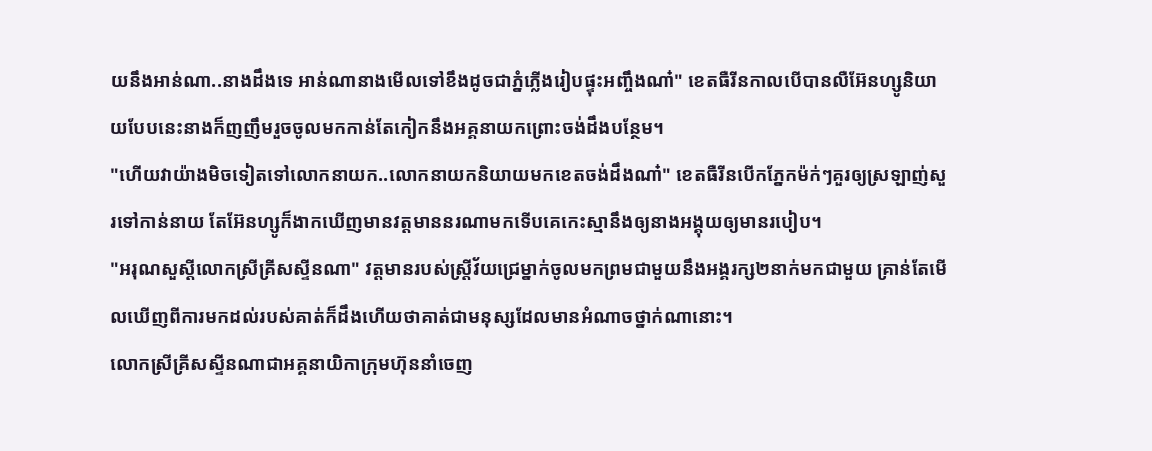យនឹងអាន់ណា..នាងដឹងទេ អាន់ណានាងមើលទៅខឹងដូចជាភ្នំភ្លើងរៀបផ្ទុះអញ្ចឹងណា៎" ខេតធឺរីនកាលបើបានលឺអ៊ែនហ្សូនិយាយបែបនេះនាងក៏ញញឹមរួចចូលមកកាន់តែកៀកនឹងអគ្គនាយកព្រោះចង់ដឹងបន្ថែម។
"ហើយវាយ៉ាងមិចទៀតទៅលោកនាយក..លោកនាយកនិយាយមកខេតចង់ដឹងណា៎" ខេតធឺរីនបើកភ្នែកម៉ក់ៗគួរឲ្យស្រឡាញ់សួរទៅកាន់នាយ តែអ៊ែនហ្សូក៏ងាកឃើញមានវត្តមាននរណាមកទើបគេកេះស្មានឹងឲ្យនាងអង្គុយឲ្យមានរបៀប។
"អរុណសួស្ដីលោកស្រីគ្រីសស្ទីនណា" វត្តមានរបស់ស្ត្រីវ័យជ្រេម្នាក់ចូលមកព្រមជាមួយនឹងអង្គរក្ស២នាក់មកជាមួយ គ្រាន់តែមើលឃើញពីការមកដល់របស់គាត់ក៏ដឹងហើយថាគាត់ជាមនុស្សដែលមានអំណាចថ្នាក់ណានោះ។
លោកស្រីគ្រីសស្ទីនណាជាអគ្គនាយិកាក្រុមហ៊ុននាំចេញ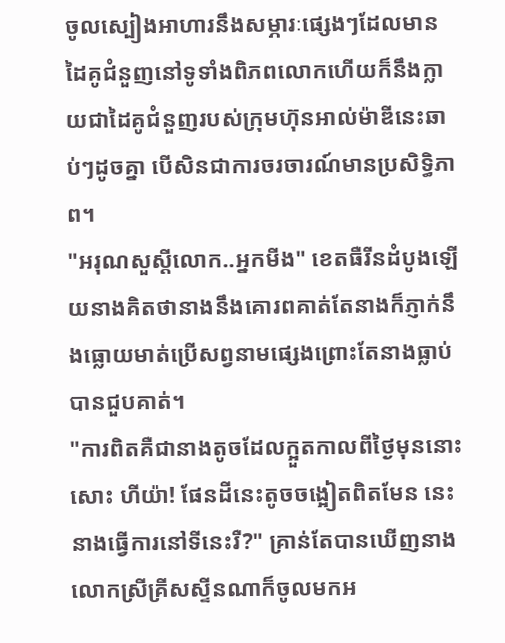ចូលស្បៀងអាហារនឹងសម្ភារៈផ្សេងៗដែលមានដៃគូជំនួញនៅទូទាំងពិភពលោកហើយក៏នឹងក្លាយជាដៃគូជំនួញរបស់ក្រុមហ៊ុនអាល់ម៉ាឌីនេះឆាប់ៗដូចគ្នា បើសិនជាការចរចារណ៍មានប្រសិទ្ធិភាព។
"អរុណសួស្ដីលោក..អ្នកមីង" ខេតធឺរីនដំបូងឡើយនាងគិតថានាងនឹងគោរពគាត់តែនាងក៏ភ្ញាក់នឹងធ្លោយមាត់ប្រើសព្វនាមផ្សេងព្រោះតែនាងធ្លាប់បានជួបគាត់។
"ការពិតគឺជានាងតូចដែលក្អួតកាលពីថ្ងៃមុននោះសោះ ហីយ៉ា! ផែនដីនេះតូចចង្អៀតពិតមែន នេះនាងធ្វើការនៅទីនេះរឺ?" គ្រាន់តែបានឃើញនាងលោកស្រីគ្រីសស្ទីនណាក៏ចូលមកអ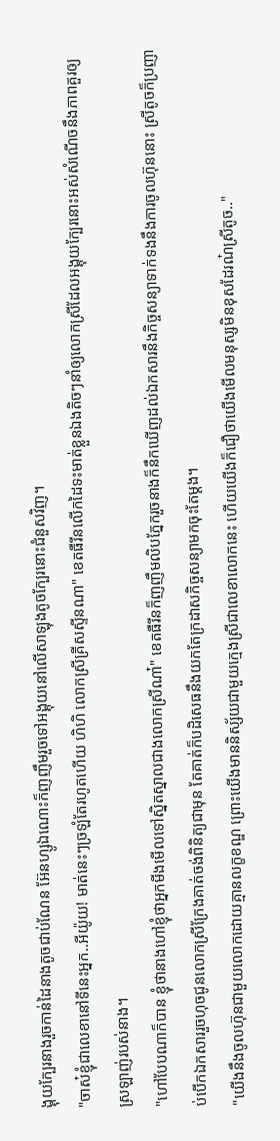ង្គុយក្បែរនាងរួចកាន់ដៃនាងតូចជាប់ណែន អ៊ែនហ្សូឯណោះក៏ញញឹមរួចទៅអង្គុយនៅលើសាឡុងតូចក្បែរនោះជំនួសវិញ។
"ចាស៎ខ្ញុំជាលេខានៅទីនេះអ្នក..អីយ៉ូយ! មាត់នេះៗច្រឡំតែរហូតហើយ ហិហិ លោកស្រីគ្រីសស្ទីនណា" ខេតធឺរីនលើកដៃទះមាត់ខ្លួនឯងតិចៗនាំឲ្យលោកស្រីដែលអង្គុយក្បែរនោះអស់សំណើចនឹងភាពគួរឲ្យស្រឡាញ់របស់នាង។
"ហៅបែបណាក៏បាន ខ្ញុំថានាងហៅខ្ញុំថាអ្នកមីងមើលទៅស្និតស្នាលជាងលោកស្រីណា៎" ខេតធឺរីនក៏ញញឹមលិបភ្នែករួចនាងក៏នឹកឃើញដល់ឯកសារនឹងកិច្ចសន្យាទាក់ទងនឹងការចូលហ៊ុននោះ ស្រីតូចក៏ប្រញាប់បើកឯកសាររួចហុចជូនលោកស្រីក្រែងគាត់ចង់ពិនិត្យជាមុន តែគាត់ក៏បដិសេធនឹងយកតែក្រដាសកិច្ចសន្យាមកចុះតែម្ដង។
"យើងនឹងចូលហ៊ុនជាមួយលោកដោយគ្មានលក្ខខណ្ឌ ព្រោះយើងមាននិស្ស័យជាមួយក្មេងស្រីជាលេខាលោកនេះ ហើយយើងក៏ជឿថាយើងមើលមនុស្សមិនខុសដែរណ៎ស្រីតូច.."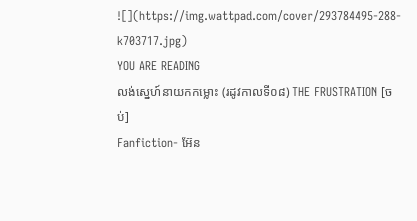![](https://img.wattpad.com/cover/293784495-288-k703717.jpg)
YOU ARE READING
លង់ស្នេហ៍នាយកកម្លោះ (រដូវកាលទី០៨) THE FRUSTRATION [ចប់]
Fanfiction- អ៊ែន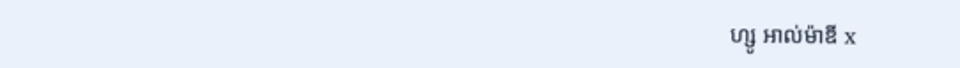ហ្សូ អាល់ម៉ាឌី x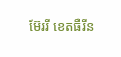ម៊ែររី ខេតធឺរីន